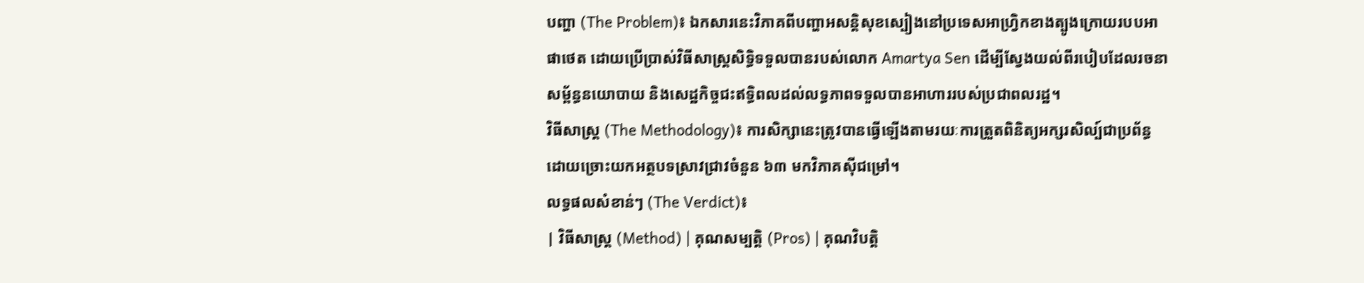បញ្ហា (The Problem)៖ ឯកសារនេះវិភាគពីបញ្ហាអសន្តិសុខស្បៀងនៅប្រទេសអាហ្វ្រិកខាងត្បូងក្រោយរបបអាផាថេត ដោយប្រើប្រាស់វិធីសាស្ត្រសិទ្ធិទទួលបានរបស់លោក Amartya Sen ដើម្បីស្វែងយល់ពីរបៀបដែលរចនាសម្ព័ន្ធនយោបាយ និងសេដ្ឋកិច្ចជះឥទ្ធិពលដល់លទ្ធភាពទទួលបានអាហាររបស់ប្រជាពលរដ្ឋ។
វិធីសាស្ត្រ (The Methodology)៖ ការសិក្សានេះត្រូវបានធ្វើឡើងតាមរយៈការត្រួតពិនិត្យអក្សរសិល្ប៍ជាប្រព័ន្ធដោយច្រោះយកអត្ថបទស្រាវជ្រាវចំនួន ៦៣ មកវិភាគស៊ីជម្រៅ។
លទ្ធផលសំខាន់ៗ (The Verdict)៖
| វិធីសាស្ត្រ (Method) | គុណសម្បត្តិ (Pros) | គុណវិបត្តិ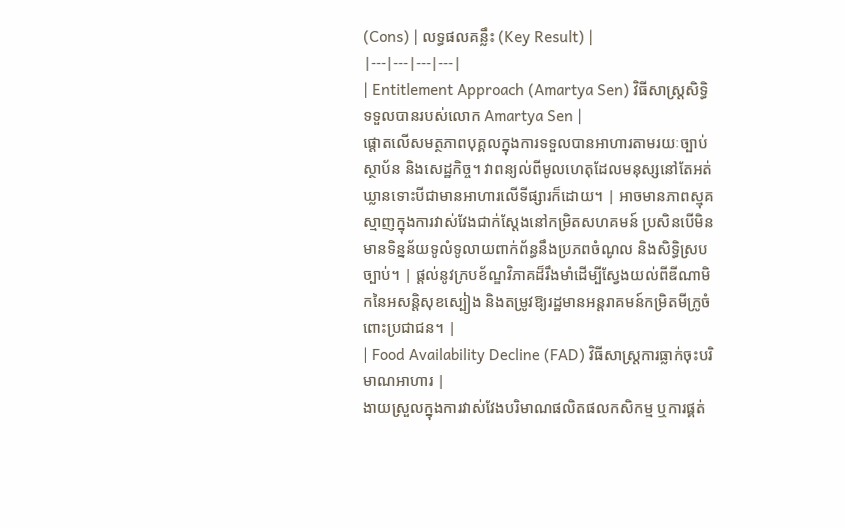(Cons) | លទ្ធផលគន្លឹះ (Key Result) |
|---|---|---|---|
| Entitlement Approach (Amartya Sen) វិធីសាស្ត្រសិទ្ធិទទួលបានរបស់លោក Amartya Sen |
ផ្តោតលើសមត្ថភាពបុគ្គលក្នុងការទទួលបានអាហារតាមរយៈច្បាប់ ស្ថាប័ន និងសេដ្ឋកិច្ច។ វាពន្យល់ពីមូលហេតុដែលមនុស្សនៅតែអត់ឃ្លានទោះបីជាមានអាហារលើទីផ្សារក៏ដោយ។ | អាចមានភាពស្មុគស្មាញក្នុងការវាស់វែងជាក់ស្តែងនៅកម្រិតសហគមន៍ ប្រសិនបើមិនមានទិន្នន័យទូលំទូលាយពាក់ព័ន្ធនឹងប្រភពចំណូល និងសិទ្ធិស្របច្បាប់។ | ផ្តល់នូវក្របខ័ណ្ឌវិភាគដ៏រឹងមាំដើម្បីស្វែងយល់ពីឌីណាមិកនៃអសន្តិសុខស្បៀង និងតម្រូវឱ្យរដ្ឋមានអន្តរាគមន៍កម្រិតមីក្រូចំពោះប្រជាជន។ |
| Food Availability Decline (FAD) វិធីសាស្ត្រការធ្លាក់ចុះបរិមាណអាហារ |
ងាយស្រួលក្នុងការវាស់វែងបរិមាណផលិតផលកសិកម្ម ឬការផ្គត់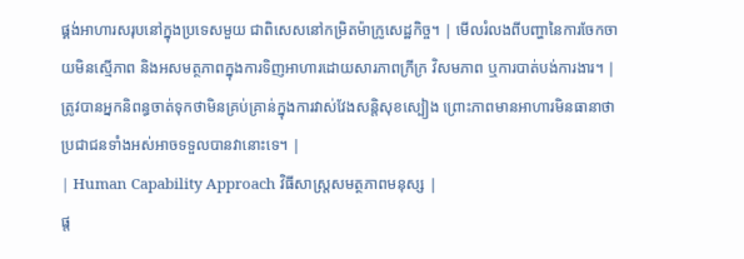ផ្គង់អាហារសរុបនៅក្នុងប្រទេសមួយ ជាពិសេសនៅកម្រិតម៉ាក្រូសេដ្ឋកិច្ច។ | មើលរំលងពីបញ្ហានៃការចែកចាយមិនស្មើភាព និងអសមត្ថភាពក្នុងការទិញអាហារដោយសារភាពក្រីក្រ វិសមភាព ឬការបាត់បង់ការងារ។ | ត្រូវបានអ្នកនិពន្ធចាត់ទុកថាមិនគ្រប់គ្រាន់ក្នុងការវាស់វែងសន្តិសុខស្បៀង ព្រោះភាពមានអាហារមិនធានាថាប្រជាជនទាំងអស់អាចទទួលបានវានោះទេ។ |
| Human Capability Approach វិធីសាស្ត្រសមត្ថភាពមនុស្ស |
ផ្ត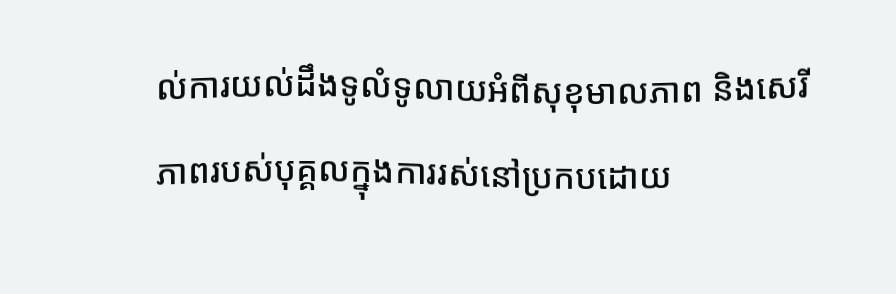ល់ការយល់ដឹងទូលំទូលាយអំពីសុខុមាលភាព និងសេរីភាពរបស់បុគ្គលក្នុងការរស់នៅប្រកបដោយ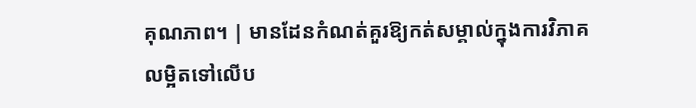គុណភាព។ | មានដែនកំណត់គួរឱ្យកត់សម្គាល់ក្នុងការវិភាគលម្អិតទៅលើប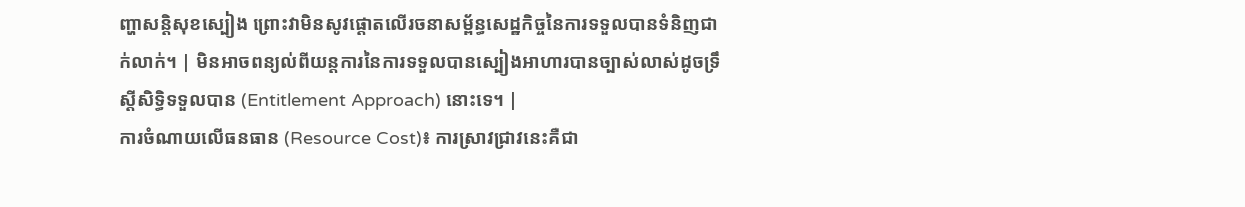ញ្ហាសន្តិសុខស្បៀង ព្រោះវាមិនសូវផ្តោតលើរចនាសម្ព័ន្ធសេដ្ឋកិច្ចនៃការទទួលបានទំនិញជាក់លាក់។ | មិនអាចពន្យល់ពីយន្តការនៃការទទួលបានស្បៀងអាហារបានច្បាស់លាស់ដូចទ្រឹស្តីសិទ្ធិទទួលបាន (Entitlement Approach) នោះទេ។ |
ការចំណាយលើធនធាន (Resource Cost)៖ ការស្រាវជ្រាវនេះគឺជា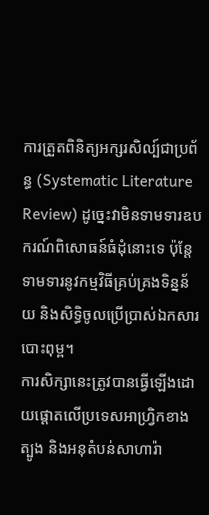ការត្រួតពិនិត្យអក្សរសិល្ប៍ជាប្រព័ន្ធ (Systematic Literature Review) ដូច្នេះវាមិនទាមទារឧបករណ៍ពិសោធន៍ធំដុំនោះទេ ប៉ុន្តែទាមទារនូវកម្មវិធីគ្រប់គ្រងទិន្នន័យ និងសិទ្ធិចូលប្រើប្រាស់ឯកសារបោះពុម្ព។
ការសិក្សានេះត្រូវបានធ្វើឡើងដោយផ្តោតលើប្រទេសអាហ្វ្រិកខាងត្បូង និងអនុតំបន់សាហារ៉ា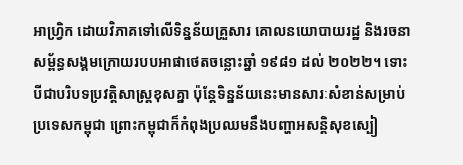អាហ្វ្រិក ដោយវិភាគទៅលើទិន្នន័យគ្រួសារ គោលនយោបាយរដ្ឋ និងរចនាសម្ព័ន្ធសង្គមក្រោយរបបអាផាថេតចន្លោះឆ្នាំ ១៩៨១ ដល់ ២០២២។ ទោះបីជាបរិបទប្រវត្តិសាស្ត្រខុសគ្នា ប៉ុន្តែទិន្នន័យនេះមានសារៈសំខាន់សម្រាប់ប្រទេសកម្ពុជា ព្រោះកម្ពុជាក៏កំពុងប្រឈមនឹងបញ្ហាអសន្តិសុខស្បៀ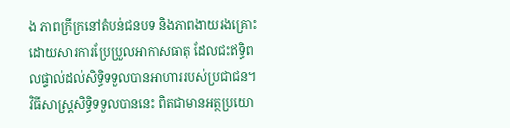ង ភាពក្រីក្រនៅតំបន់ជនបទ និងភាពងាយរងគ្រោះដោយសារការប្រែប្រួលអាកាសធាតុ ដែលជះឥទ្ធិពលផ្ទាល់ដល់សិទ្ធិទទួលបានអាហាររបស់ប្រជាជន។
វិធីសាស្ត្រសិទ្ធិទទួលបាននេះ ពិតជាមានអត្ថប្រយោ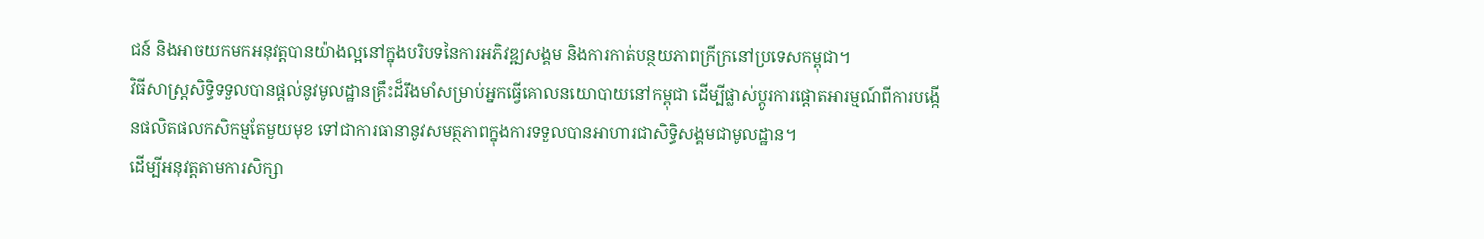ជន៍ និងអាចយកមកអនុវត្តបានយ៉ាងល្អនៅក្នុងបរិបទនៃការអភិវឌ្ឍសង្គម និងការកាត់បន្ថយភាពក្រីក្រនៅប្រទេសកម្ពុជា។
វិធីសាស្ត្រសិទ្ធិទទួលបានផ្តល់នូវមូលដ្ឋានគ្រឹះដ៏រឹងមាំសម្រាប់អ្នកធ្វើគោលនយោបាយនៅកម្ពុជា ដើម្បីផ្លាស់ប្តូរការផ្តោតអារម្មណ៍ពីការបង្កើនផលិតផលកសិកម្មតែមួយមុខ ទៅជាការធានានូវសមត្ថភាពក្នុងការទទួលបានអាហារជាសិទ្ធិសង្គមជាមូលដ្ឋាន។
ដើម្បីអនុវត្តតាមការសិក្សា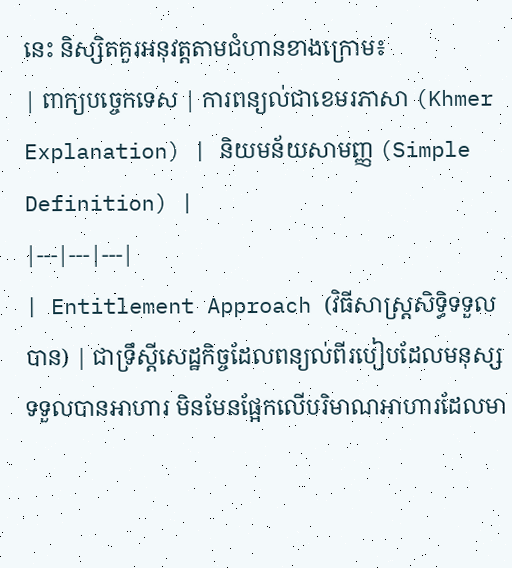នេះ និស្សិតគួរអនុវត្តតាមជំហានខាងក្រោម៖
| ពាក្យបច្ចេកទេស | ការពន្យល់ជាខេមរភាសា (Khmer Explanation) | និយមន័យសាមញ្ញ (Simple Definition) |
|---|---|---|
| Entitlement Approach (វិធីសាស្ត្រសិទ្ធិទទួលបាន) | ជាទ្រឹស្តីសេដ្ឋកិច្ចដែលពន្យល់ពីរបៀបដែលមនុស្សទទួលបានអាហារ មិនមែនផ្អែកលើបរិមាណអាហារដែលមា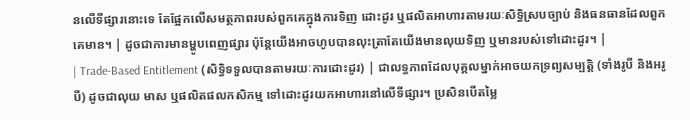នលើទីផ្សារនោះទេ តែផ្អែកលើសមត្ថភាពរបស់ពួកគេក្នុងការទិញ ដោះដូរ ឬផលិតអាហារតាមរយៈសិទ្ធិស្របច្បាប់ និងធនធានដែលពួកគេមាន។ | ដូចជាការមានម្ហូបពេញផ្សារ ប៉ុន្តែយើងអាចហូបបានលុះត្រាតែយើងមានលុយទិញ ឬមានរបស់ទៅដោះដូរ។ |
| Trade-Based Entitlement (សិទ្ធិទទួលបានតាមរយៈការដោះដូរ) | ជាលទ្ធភាពដែលបុគ្គលម្នាក់អាចយកទ្រព្យសម្បត្តិ (ទាំងរូបី និងអរូបី) ដូចជាលុយ មាស ឬផលិតផលកសិកម្ម ទៅដោះដូរយកអាហារនៅលើទីផ្សារ។ ប្រសិនបើតម្លៃ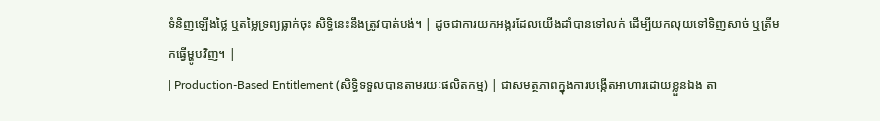ទំនិញឡើងថ្លៃ ឬតម្លៃទ្រព្យធ្លាក់ចុះ សិទ្ធិនេះនឹងត្រូវបាត់បង់។ | ដូចជាការយកអង្ករដែលយើងដាំបានទៅលក់ ដើម្បីយកលុយទៅទិញសាច់ ឬត្រីមកធ្វើម្ហូបវិញ។ |
| Production-Based Entitlement (សិទ្ធិទទួលបានតាមរយៈផលិតកម្ម) | ជាសមត្ថភាពក្នុងការបង្កើតអាហារដោយខ្លួនឯង តា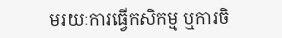មរយៈការធ្វើកសិកម្ម ឬការចិ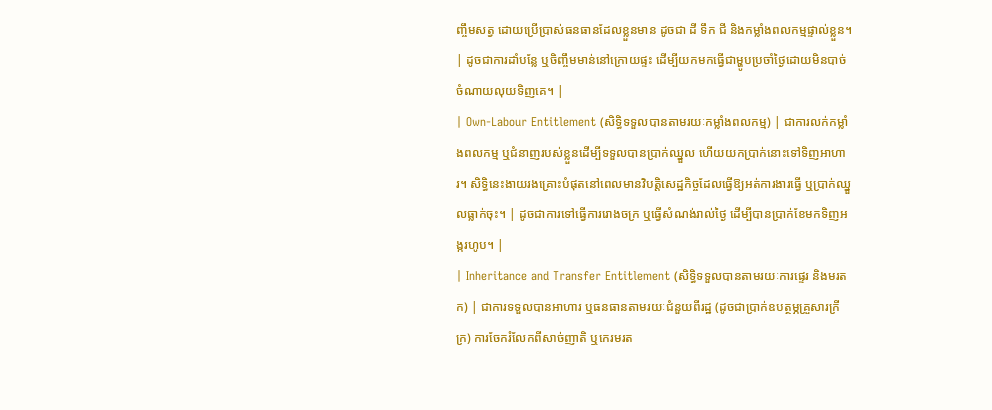ញ្ចឹមសត្វ ដោយប្រើប្រាស់ធនធានដែលខ្លួនមាន ដូចជា ដី ទឹក ជី និងកម្លាំងពលកម្មផ្ទាល់ខ្លួន។ | ដូចជាការដាំបន្លែ ឬចិញ្ចឹមមាន់នៅក្រោយផ្ទះ ដើម្បីយកមកធ្វើជាម្ហូបប្រចាំថ្ងៃដោយមិនបាច់ចំណាយលុយទិញគេ។ |
| Own-Labour Entitlement (សិទ្ធិទទួលបានតាមរយៈកម្លាំងពលកម្ម) | ជាការលក់កម្លាំងពលកម្ម ឬជំនាញរបស់ខ្លួនដើម្បីទទួលបានប្រាក់ឈ្នួល ហើយយកប្រាក់នោះទៅទិញអាហារ។ សិទ្ធិនេះងាយរងគ្រោះបំផុតនៅពេលមានវិបត្តិសេដ្ឋកិច្ចដែលធ្វើឱ្យអត់ការងារធ្វើ ឬប្រាក់ឈ្នួលធ្លាក់ចុះ។ | ដូចជាការទៅធ្វើការរោងចក្រ ឬធ្វើសំណង់រាល់ថ្ងៃ ដើម្បីបានប្រាក់ខែមកទិញអង្ករហូប។ |
| Inheritance and Transfer Entitlement (សិទ្ធិទទួលបានតាមរយៈការផ្ទេរ និងមរតក) | ជាការទទួលបានអាហារ ឬធនធានតាមរយៈជំនួយពីរដ្ឋ (ដូចជាប្រាក់ឧបត្ថម្ភគ្រួសារក្រីក្រ) ការចែករំលែកពីសាច់ញាតិ ឬកេរមរត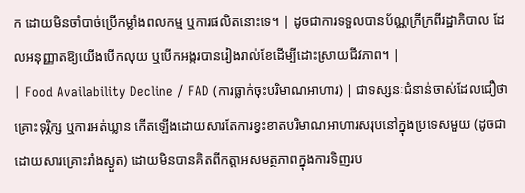ក ដោយមិនចាំបាច់ប្រើកម្លាំងពលកម្ម ឬការផលិតនោះទេ។ | ដូចជាការទទួលបានប័ណ្ណក្រីក្រពីរដ្ឋាភិបាល ដែលអនុញ្ញាតឱ្យយើងបើកលុយ ឬបើកអង្ករបានរៀងរាល់ខែដើម្បីដោះស្រាយជីវភាព។ |
| Food Availability Decline / FAD (ការធ្លាក់ចុះបរិមាណអាហារ) | ជាទស្សនៈជំនាន់ចាស់ដែលជឿថា គ្រោះទុរ្ភិក្ស ឬការអត់ឃ្លាន កើតឡើងដោយសារតែការខ្វះខាតបរិមាណអាហារសរុបនៅក្នុងប្រទេសមួយ (ដូចជាដោយសារគ្រោះរាំងស្ងួត) ដោយមិនបានគិតពីកត្តាអសមត្ថភាពក្នុងការទិញរប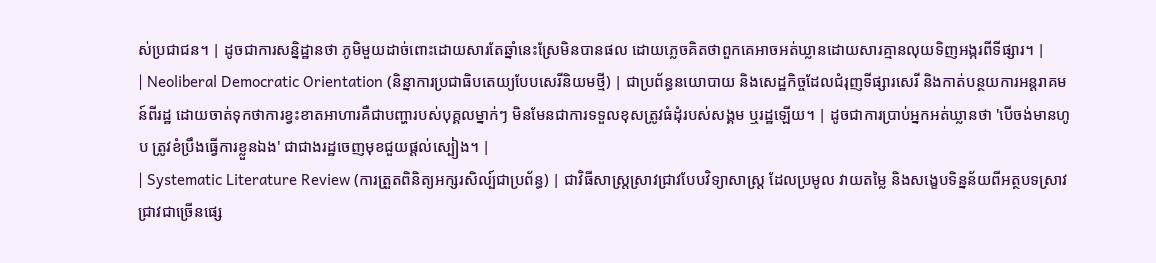ស់ប្រជាជន។ | ដូចជាការសន្និដ្ឋានថា ភូមិមួយដាច់ពោះដោយសារតែឆ្នាំនេះស្រែមិនបានផល ដោយភ្លេចគិតថាពួកគេអាចអត់ឃ្លានដោយសារគ្មានលុយទិញអង្ករពីទីផ្សារ។ |
| Neoliberal Democratic Orientation (និន្នាការប្រជាធិបតេយ្យបែបសេរីនិយមថ្មី) | ជាប្រព័ន្ធនយោបាយ និងសេដ្ឋកិច្ចដែលជំរុញទីផ្សារសេរី និងកាត់បន្ថយការអន្តរាគមន៍ពីរដ្ឋ ដោយចាត់ទុកថាការខ្វះខាតអាហារគឺជាបញ្ហារបស់បុគ្គលម្នាក់ៗ មិនមែនជាការទទួលខុសត្រូវធំដុំរបស់សង្គម ឬរដ្ឋឡើយ។ | ដូចជាការប្រាប់អ្នកអត់ឃ្លានថា 'បើចង់មានហូប ត្រូវខំប្រឹងធ្វើការខ្លួនឯង' ជាជាងរដ្ឋចេញមុខជួយផ្តល់ស្បៀង។ |
| Systematic Literature Review (ការត្រួតពិនិត្យអក្សរសិល្ប៍ជាប្រព័ន្ធ) | ជាវិធីសាស្ត្រស្រាវជ្រាវបែបវិទ្យាសាស្ត្រ ដែលប្រមូល វាយតម្លៃ និងសង្ខេបទិន្នន័យពីអត្ថបទស្រាវជ្រាវជាច្រើនផ្សេ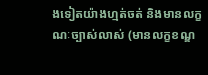ងទៀតយ៉ាងហ្មត់ចត់ និងមានលក្ខណៈច្បាស់លាស់ (មានលក្ខខណ្ឌ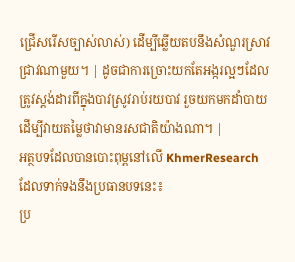ជ្រើសរើសច្បាស់លាស់) ដើម្បីឆ្លើយតបនឹងសំណួរស្រាវជ្រាវណាមួយ។ | ដូចជាការច្រោះយកតែអង្ករល្អៗដែលត្រូវស្តង់ដារពីក្នុងបាវស្រូវរាប់រយបាវ រួចយកមកដាំបាយដើម្បីវាយតម្លៃថាវាមានរសជាតិយ៉ាងណា។ |
អត្ថបទដែលបានបោះពុម្ពនៅលើ KhmerResearch ដែលទាក់ទងនឹងប្រធានបទនេះ៖
ប្រ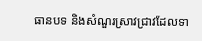ធានបទ និងសំណួរស្រាវជ្រាវដែលទា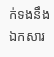ក់ទងនឹងឯកសារ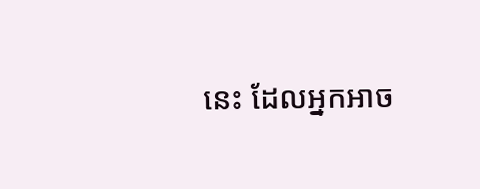នេះ ដែលអ្នកអាច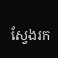ស្វែងរក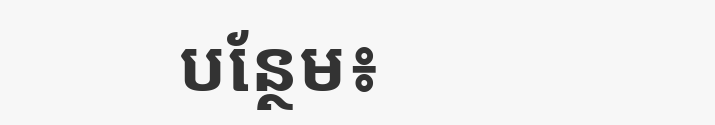បន្ថែម៖